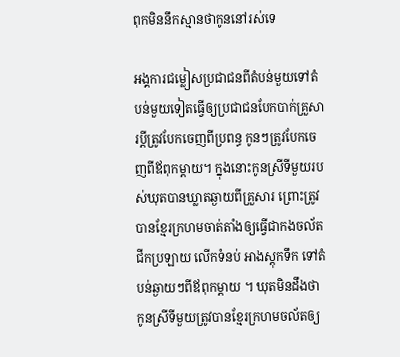ពុកមិននឹកស្មានថាកូននៅរស់ទេ

អង្គការជម្លៀសប្រជាជនពីតំបន់មួយទៅតំបន់មួយទៀតធ្វើឲ្យប្រជាជនបែកបាក់គ្រួសារប្ដីត្រូវបែកចេញពីប្រពន្ធ កូនៗត្រូវបែកចេញពីឪពុកម្ដាយ។ ក្នុងនោះកូនស្រីទីមួយរបស់ឃុតបានឃ្លាតឆ្ងាយពីគ្រួសារ ព្រោះត្រូវបានខ្មែរក្រហមចាត់តាំងឲ្យធ្វើជាកងចល័ត ជីកប្រឡាយ លើកទំនប់ អាងស្តុកទឹក ទៅតំបន់ឆ្ងាយៗពីឪពុកម្ដាយ ។ ឃុតមិនដឹងថាកូនស្រីទីមួយត្រូវបានខ្មែរក្រហមចល័តឲ្យ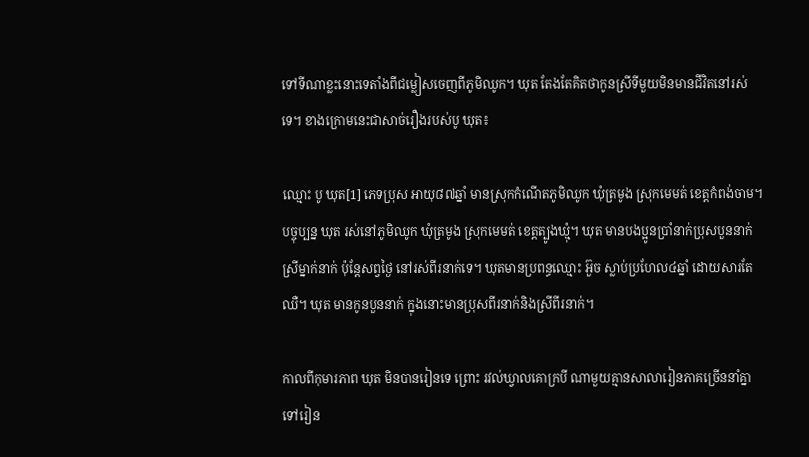ទៅទីណាខ្លះនោះទេតាំងពីជម្លៀសចេញពីភូមិឈូក។ ឃុត តែងតែគិតថាកូនស្រីទីមួយមិនមានជីវិតនៅរស់ទេ។ ខាងក្រោមនេះជាសាច់រឿងរបស់បូ ឃុត៖

ឈ្មោះ បូ ឃុត[1] ភេទប្រុស អាយុ៨៧ឆ្នាំ មានស្រុកកំណើតភូមិឈូក ឃុំត្រមូង ស្រុកមេមត់ ខេត្តកំពង់ចាម។ បច្ចុប្បន្ន ឃុត រស់នៅភូមិឈូក ឃុំត្រមូង ស្រុកមេមត់ ខេត្តត្បូងឃ្មុំ។ ឃុត មានបងប្អូនប្រាំនាក់ប្រុសបួននាក់ស្រីម្នាក់នាក់ ប៉ុន្តែសព្វថ្ងៃ នៅរស់ពីរនាក់ទេ។ ឃុតមានប្រពន្ធឈ្មោះ អ៊ួច ស្លាប់ប្រហែល៤ឆ្នាំ ដោយសារតែឈឺ។ ឃុត មានកូនបួននាក់ ក្នុងនោះមានប្រុសពីរនាក់និងស្រីពីរនាក់។

កាលពីកុមារភាព ឃុត មិនបានរៀនទេ ព្រោះ រវល់ឃ្វាលគោក្របី ណាមួយគ្មានសាលារៀនភាគច្រើននាំគ្នាទៅរៀន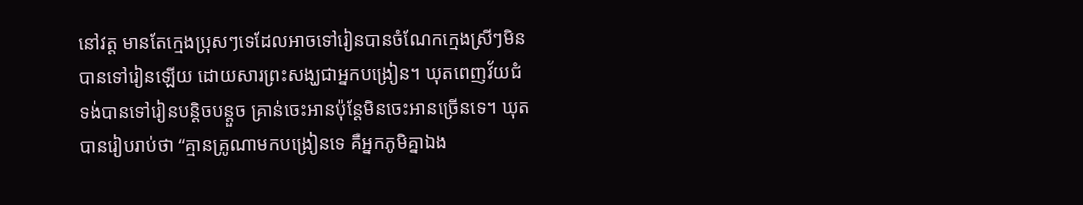នៅវត្ត មានតែក្មេងប្រុសៗទេដែលអាចទៅរៀនបានចំណែកក្មេងស្រីៗមិនបានទៅរៀនឡើយ ដោយសារព្រះសង្ឃជាអ្នកបង្រៀន។ ឃុតពេញវ័យជំទង់បានទៅរៀនបន្តិចបន្តួច គ្រាន់ចេះអានប៉ុន្តែមិនចេះអានច្រើនទេ។ ឃុត បានរៀបរាប់ថា “គ្មានគ្រូណាមកបង្រៀនទេ គឺអ្នកភូមិគ្នាឯង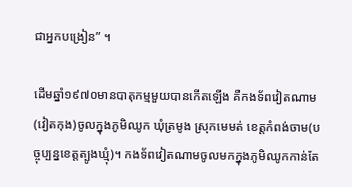ជាអ្នកបង្រៀន” ។

ដើមឆ្នាំ១៩៧០មានបាតុកម្មមួយបានកើតឡើង គឺកងទ័ពវៀតណាម(វៀតកុង)ចូលក្នុងភូមិឈូក ឃុំត្រមូង ស្រុកមេមត់ ខេត្តកំពង់ចាម(បច្ចុប្បន្នខេត្តត្បូងឃ្មុំ)។ កងទ័ពវៀតណាមចូលមកក្នុងភូមិឈូកកាន់តែ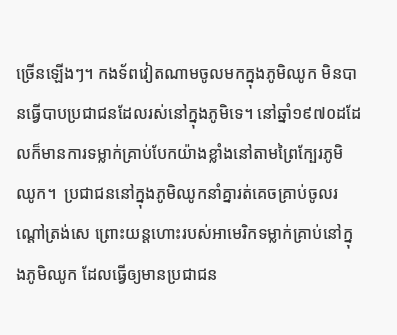ច្រើនឡើងៗ។ កងទ័ពវៀតណាមចូលមកក្នុងភូមិឈូក មិនបានធ្វើបាបប្រជាជនដែលរស់នៅក្នុងភូមិទេ។ នៅឆ្នាំ១៩៧០ដដែលក៏មានការទម្លាក់គ្រាប់បែកយ៉ាងខ្លាំងនៅតាមព្រៃក្បែរភូមិឈូក។  ប្រជាជននៅក្នុងភូមិឈូកនាំគ្នារត់គេចគ្រាប់ចូលរណ្ដៅត្រង់សេ ព្រោះយន្តហោះរបស់អាមេរិកទម្លាក់គ្រាប់នៅក្នុងភូមិឈូក ដែលធ្វើឲ្យមានប្រជាជន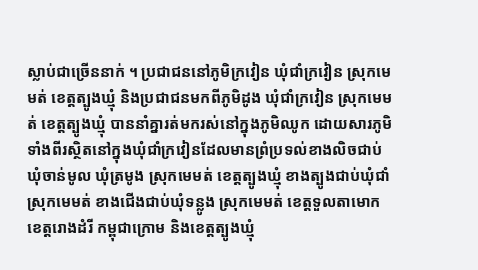ស្លាប់ជាច្រើននាក់ ។ ប្រជាជននៅភូមិក្រវៀន ឃុំជាំក្រវៀន ស្រុកមេមត់ ខេត្តត្បូងឃ្មុំ និងប្រជាជនមកពីភូមិដូង ឃុំជាំក្រវៀន ស្រុកមេមត់ ខេត្តត្បូងឃ្មុំ បាននាំគ្នារត់មករស់នៅក្នុងភូមិឈូក ដោយសារភូមិទាំងពីរស្ថិតនៅក្នុងឃុំជាំក្រវៀនដែលមានព្រំប្រទល់ខាងលិចជាប់ឃុំចាន់មូល ឃុំត្រមូង ស្រុកមេមត់ ខេត្តត្បូងឃ្មុំ ខាងត្បូងជាប់ឃុំជាំ ស្រុកមេមត់ ខាងជើងជាប់ឃុំទន្លូង ស្រុកមេមត់ ខេត្តទួលតាមោក ខេត្តរោងដំរី កម្ពុជាក្រោម និងខេត្តត្បូងឃ្មុំ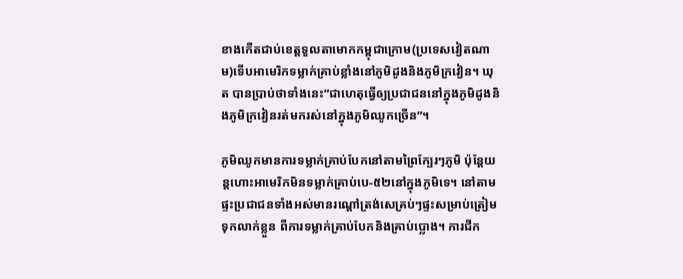ខាងកើតជាប់ខេត្តទួលតាមោកកម្ពុជាក្រោម(ប្រទេសវៀតណាម)ទើបអាមេរិកទម្លាក់គ្រាប់ខ្លាំងនៅភូមិដូងនិងភូមិក្រវៀន។ ឃុត បានប្រាប់ថាទាំងនេះ”ជាហេតុធ្វើឲ្យប្រជាជននៅក្នុងភូមិដូងនិងភូមិក្រវៀនរត់មករស់នៅក្នុងភូមិឈូកច្រើន”។

ភូមិឈូកមានការទម្លាក់គ្រាប់បែកនៅតាមព្រៃក្បែរៗភូមិ ប៉ុន្តែយន្តហោះអាមេរិកមិនទម្លាក់គ្រាប់បេ-៥២នៅក្នុងភូមិទេ។ នៅតាមផ្ទះប្រជាជនទាំងអស់មានរណ្ដៅត្រង់សេគ្រប់ៗផ្ទះសម្រាប់ត្រៀមទុកលាក់ខ្លួន ពីការទម្លាក់គ្រាប់បែកនិងគ្រាប់ប្លោង។ ការជីក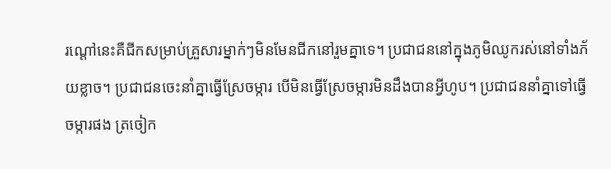រណ្ដៅនេះគឺជីកសម្រាប់គ្រួសារម្នាក់ៗមិនមែនជីកនៅរួមគ្នាទេ។ ប្រជាជននៅក្នុងភូមិឈូករស់នៅទាំងភ័យខ្លាច។ ប្រជាជនចេះនាំគ្នាធ្វើស្រែចម្ការ បើមិនធ្វើស្រែចម្ការមិនដឹងបានអ្វីហូប។ ប្រជាជននាំគ្នាទៅធ្វើចម្ការផង ត្រចៀក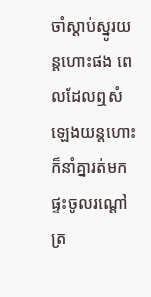ចាំស្ដាប់ស្នូរយន្តហោះផង ពេលដែលឮសំឡេងយន្តហោះក៏នាំគ្នារត់មកផ្ទះចូលរណ្ដៅត្រ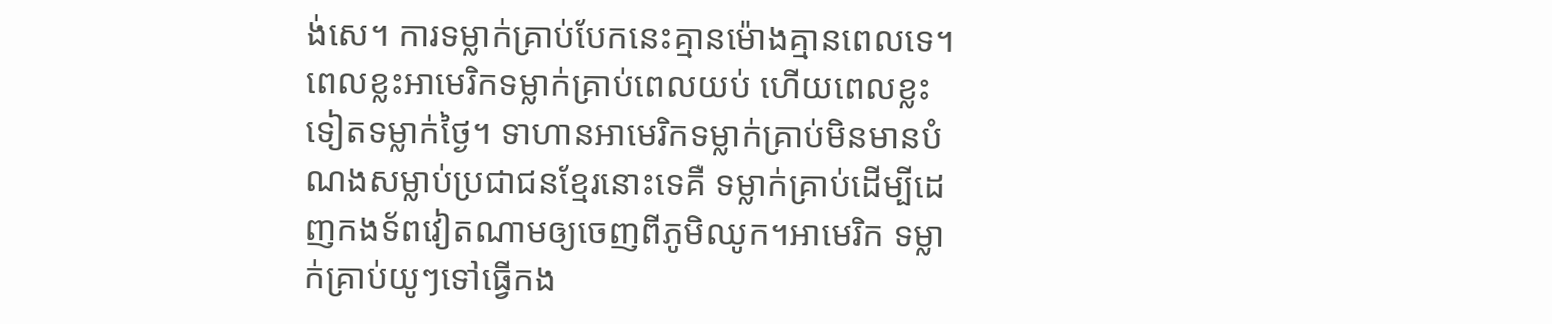ង់សេ។ ការទម្លាក់គ្រាប់បែកនេះគ្មានម៉ោងគ្មានពេលទេ។ ពេលខ្លះអាមេរិកទម្លាក់គ្រាប់ពេលយប់ ហើយពេលខ្លះទៀតទម្លាក់ថ្ងៃ។ ទាហានអាមេរិកទម្លាក់គ្រាប់មិនមានបំណងសម្លាប់ប្រជាជនខ្មែរនោះទេគឺ ទម្លាក់គ្រាប់ដើម្បីដេញកងទ័ពវៀតណាមឲ្យចេញពីភូមិឈូក។អាមេរិក ទម្លាក់គ្រាប់យូៗទៅធ្វើកង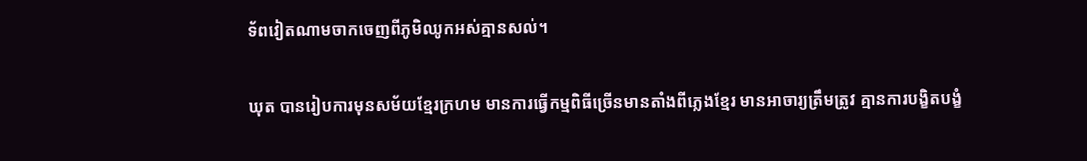ទ័ពវៀតណាមចាកចេញពីភូមិឈូកអស់គ្មានសល់។

ឃុត បានរៀបការមុនសម័យខ្មែរក្រហម មានការធ្វើកម្មពិធីច្រើនមានតាំងពីភ្លេងខ្មែរ មានអាចារ្យត្រឹមត្រូវ គ្មានការបង្ខិតបង្ខំ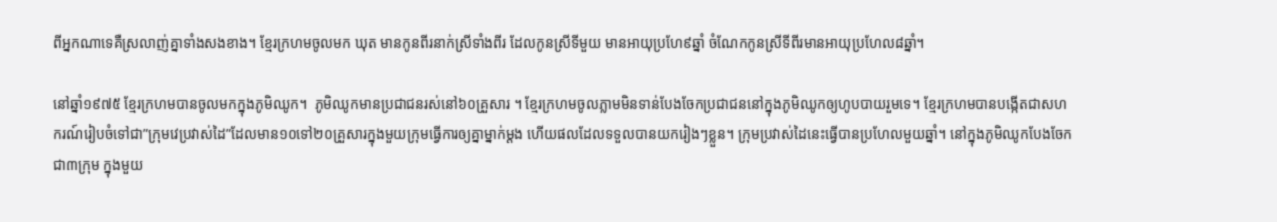ពីអ្នកណាទេគឺស្រលាញ់គ្នាទាំងសងខាង។ ខ្មែរក្រហមចូលមក ឃុត មានកូនពីរនាក់ស្រីទាំងពីរ ដែលកូនស្រីទីមួយ មានអាយុប្រហែ៩ឆ្នាំ ចំណែកកូនស្រីទីពីរមានអាយុប្រហែល៨ឆ្នាំ។

នៅឆ្នាំ១៩៧៥ ខ្មែរក្រហមបានចូលមកក្នុងភូមិឈូក។  ភូមិឈូកមានប្រជាជនរស់នៅ៦០គ្រួសារ ។ ខ្មែរក្រហមចូលភ្លាមមិនទាន់បែងចែកប្រជាជននៅក្នុងភូមិឈូកឲ្យហូបបាយរួមទេ។ ខ្មែរក្រហមបានបង្កើតជាសហករណ៍រៀបចំទៅជា”ក្រុមវេប្រវាស់ដៃ”ដែលមាន១០ទៅ២០គ្រួសារក្នុងមួយក្រុមធ្វើការឲ្យគ្នាម្នាក់ម្ដង ហើយផលដែលទទួលបានយករៀងៗខ្លួន។ ក្រុមប្រវាស់ដៃនេះធ្វើបានប្រហែលមួយឆ្នាំ។ នៅក្នុងភូមិឈូកបែងចែកជា៣ក្រុម ក្នុងមួយ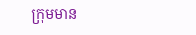ក្រុមមាន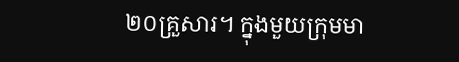២០គ្រួសារ។ ក្នុងមួយក្រុមមា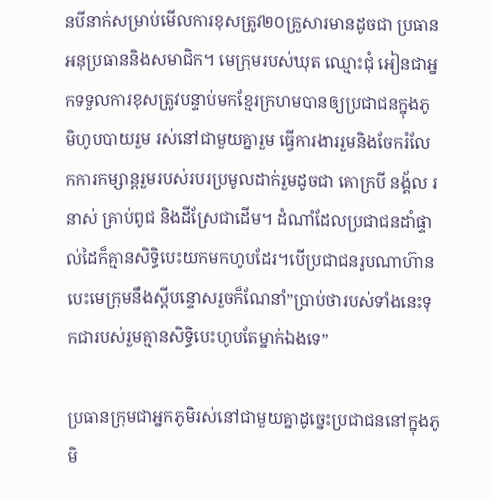នបីនាក់សម្រាប់មើលការខុសត្រូវ២០គ្រួសារមានដូចជា ប្រធាន អនុប្រធាននិងសមាជិក។ មេក្រុមរបស់ឃុត ឈ្មោះជុំ អៀនជាអ្នកទទួលការខុសត្រូវបន្ទាប់មកខ្មែរក្រហមបានឲ្យប្រជាជនក្នុងភូមិហូបបាយរួម រស់នៅជាមួយគ្នារួម ធ្វើការងាររួមនិងចែករំលែកការកម្សាន្តរួមរបស់របរប្រមូលដាក់រួមដូចជា គោក្របី នង្គ័ល រនាស់ គ្រាប់ពូជ និងដីស្រែជាដើម។ ដំណាំដែលប្រជាជនដាំផ្ទាល់ដៃក៏គ្មានសិទ្ធិបេះយកមកហូបដែរ។បើប្រជាជនរូបណាហ៊ានបេះមេក្រុមនឹងស្ដីបន្ទោសរួចក៏ណែនាំ”ប្រាប់ថារបស់ទាំងនេះទុកជារបស់រួមគ្មានសិទ្ធិបេះហូបតែម្នាក់ឯងទេ”

ប្រធានក្រុមជាអ្នកភូមិរស់នៅជាមួយគ្នាដូច្នេះប្រជាជននៅក្នុងភូមិ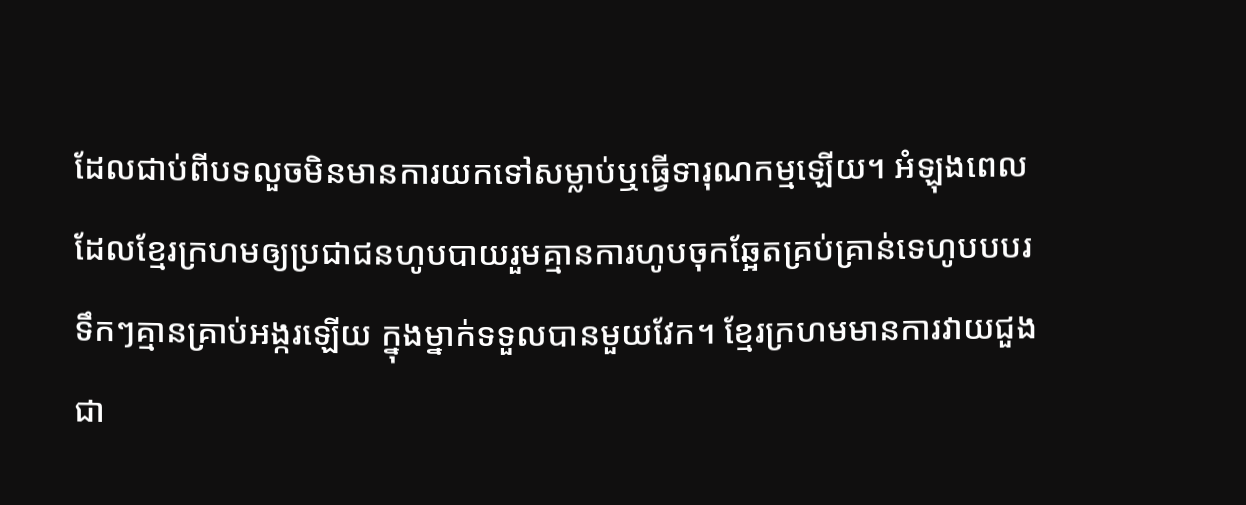ដែលជាប់ពីបទលួចមិនមានការយកទៅសម្លាប់ឬធ្វើទារុណកម្មឡើយ។ អំឡុងពេលដែលខ្មែរក្រហមឲ្យប្រជាជនហូបបាយរួមគ្មានការហូបចុកឆ្អែតគ្រប់គ្រាន់ទេហូបបបរទឹកៗគ្មានគ្រាប់អង្ករឡើយ ក្នុងម្នាក់ទទួលបានមួយវែក។ ខ្មែរក្រហមមានការវាយជួងជា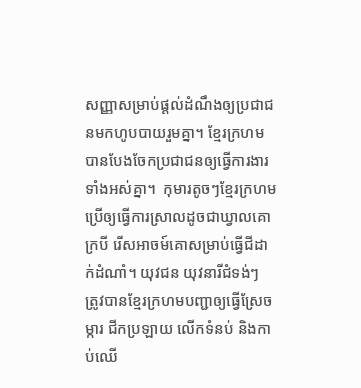សញ្ញាសម្រាប់ផ្ដល់ដំណឹងឲ្យប្រជាជនមកហូបបាយរួមគ្នា។ ខ្មែរក្រហមបានបែងចែកប្រជាជនឲ្យធ្វើការងារទាំងអស់គ្នា។  កុមារតូចៗខ្មែរក្រហមប្រើឲ្យធ្វើការស្រាលដូចជាឃ្វាលគោក្របី រើសអាចម៍គោសម្រាប់ធ្វើជីដាក់ដំណាំ។ យុវជន យុវនារីជំទង់ៗ ត្រូវបានខ្មែរក្រហមបញ្ជាឲ្យធ្វើស្រែចម្ការ ជីកប្រឡាយ លើកទំនប់ និងកាប់ឈើ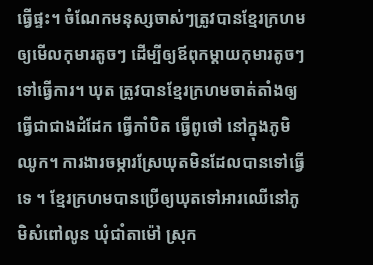ធ្វើផ្ទះ។ ចំណែកមនុស្សចាស់ៗត្រូវបានខ្មែរក្រហមឲ្យមើលកុមារតូចៗ ដើម្បីឲ្យឪពុកម្ដាយកុមារតូចៗទៅធ្វើការ។ ឃុត ត្រូវបានខ្មែរក្រហមចាត់តាំងឲ្យធ្វើជាជាងដំដែក ធ្វើកាំបិត ធ្វើពូថៅ នៅក្នុងភូមិឈូក។ ការងារចម្ការស្រែឃុតមិនដែលបានទៅធ្វើទេ ។ ខ្មែរក្រហមបានប្រើឲ្យឃុតទៅអារឈើនៅភូមិសំពៅលូន ឃុំជាំតាម៉ៅ ស្រុក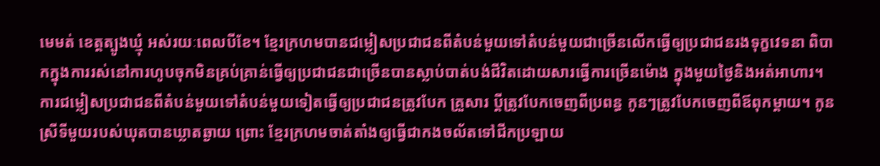មេមត់ ខេត្តត្បូងឃ្មុំ អស់រយៈពេលបីខែ។ ខ្មែរក្រហមបានជម្លៀសប្រជាជនពីតំបន់មួយទៅតំបន់មួយជាច្រើនលើកធ្វើឲ្យប្រជាជនរងទុក្ខវេទនា ពិបាកក្នុងការរស់នៅការហូបចុកមិនគ្រប់គ្រាន់ធ្វើឲ្យប្រជាជនជាច្រើនបានស្លាប់បាត់បង់ជីវិតដោយសារធ្វើការច្រើនម៉ោង ក្នុងមួយថ្ងៃនិងអត់អាហារ។ ការជម្លៀសប្រជាជនពីតំបន់មួយទៅតំបន់មួយទៀតធ្វើឲ្យប្រជាជនត្រូវបែក គ្រួសារ ប្ដីត្រូវបែកចេញពីប្រពន្ធ កូនៗត្រូវបែកចេញពីឪពុកម្ដាយ។ កូនស្រីទីមួយរបស់ឃុតបានឃ្លាតឆ្ងាយ ព្រោះ ខ្មែរក្រហមចាត់តាំងឲ្យធ្វើជាកងចល័តទៅជីកប្រឡាយ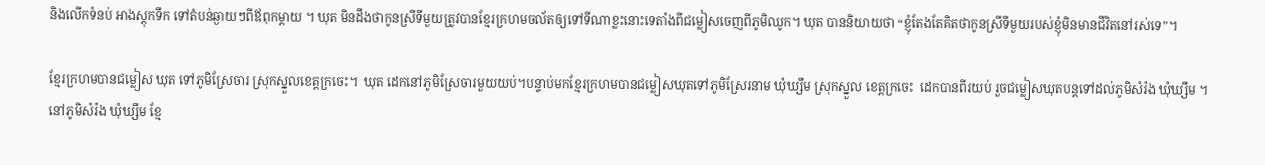និងលើកទំនប់ អាងស្តុកទឹក ទៅតំបន់ឆ្ងាយៗពីឪពុកម្ដាយ ។ ឃុត មិនដឹងថាកូនស្រីទីមួយត្រូវបានខ្មែរក្រហមចល័តឲ្យទៅទីណាខ្លះនោះទេតាំងពីជម្លៀសចេញពីភូមិឈូក។ ឃុត បាននិយាយថា “ខ្ញុំតែងតែគិតថាកូនស្រីទីមួយរបស់ខ្ញុំមិនមានជីវិតនៅរស់ទេ”។

ខ្មែរក្រហមបានជម្លៀស ឃុត ទៅភូមិស្រែចារ ស្រុកស្នួលខេត្តក្រចេះ។  ឃុត ដេកនៅភូមិស្រែចារមួយយប់។បន្ទាប់មកខ្មែរក្រហមបានជម្លៀសឃុតទៅភូមិស្រែរនាម ឃុំឃ្សឹម ស្រុកស្នួល ខេត្តក្រចេះ  ដេកបានពីរយប់ រួចជម្លៀសឃុតបន្តទៅដល់ភូមិសំរ៉ង ឃុំឃ្សឹម ។ នៅភូមិសំរ៉ង ឃុំឃ្សឹម ខ្មែ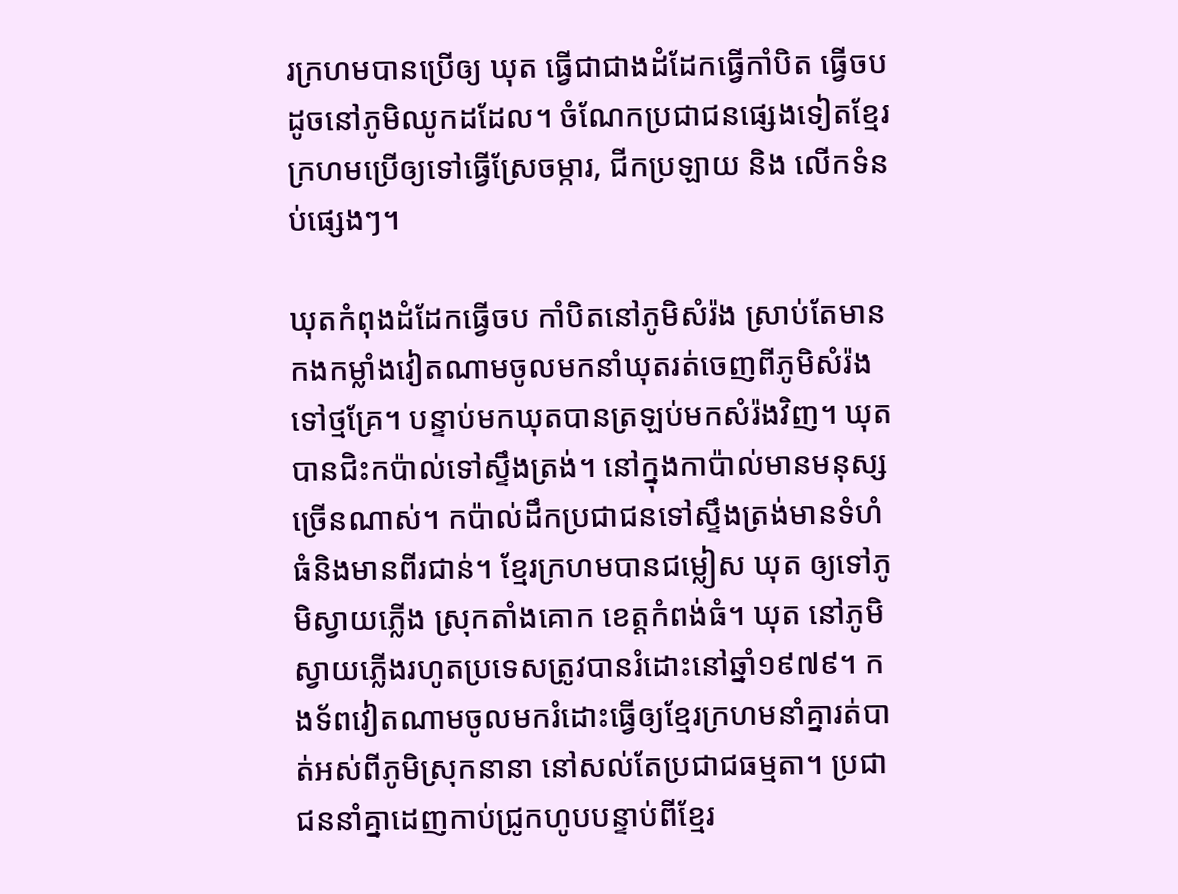រក្រហមបានប្រើឲ្យ ឃុត ធ្វើជាជាងដំដែកធ្វើកាំបិត ធ្វើចបដូចនៅភូមិឈូកដដែល។ ចំណែកប្រជាជនផ្សេងទៀតខ្មែរក្រហមប្រើឲ្យទៅធ្វើស្រែចម្ការ, ជីកប្រឡាយ និង លើកទំនប់ផ្សេងៗ។

ឃុតកំពុងដំដែកធ្វើចប កាំបិតនៅភូមិសំរ៉ង ស្រាប់តែមានកងកម្លាំងវៀតណាមចូលមកនាំឃុតរត់ចេញពីភូមិសំរ៉ងទៅថ្មគ្រែ។ បន្ទាប់មកឃុតបានត្រឡប់មកសំរ៉ងវិញ។ ឃុតបានជិះកប៉ាល់ទៅស្ទឹងត្រង់។ នៅក្នុងកាប៉ាល់មានមនុស្សច្រើនណាស់។ កប៉ាល់ដឹកប្រជាជនទៅស្ទឹងត្រង់មានទំហំធំនិងមានពីរជាន់។ ខ្មែរក្រហមបានជម្លៀស ឃុត ឲ្យទៅភូមិស្វាយភ្លើង ស្រុកតាំងគោក ខេត្តកំពង់ធំ។ ឃុត នៅភូមិស្វាយភ្លើងរហូតប្រទេសត្រូវបានរំដោះនៅឆ្នាំ១៩៧៩។ កងទ័ពវៀតណាមចូលមករំដោះធ្វើឲ្យខ្មែរក្រហមនាំគ្នារត់បាត់អស់ពីភូមិស្រុកនានា នៅសល់តែប្រជាជធម្មតា។ ប្រជាជននាំគ្នាដេញកាប់ជ្រូកហូបបន្ទាប់ពីខ្មែរ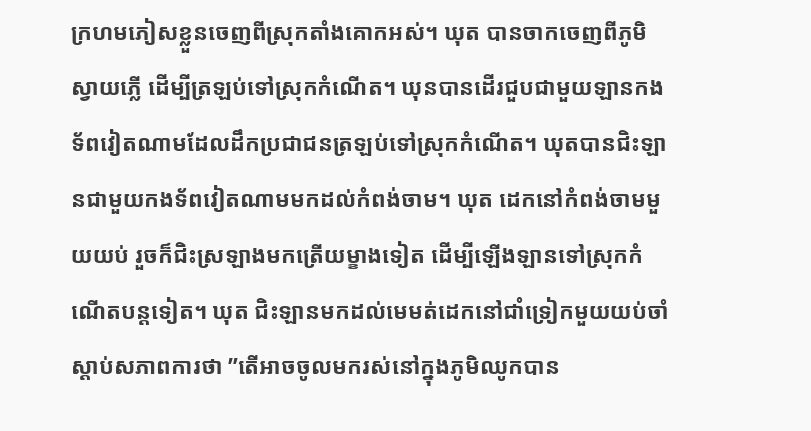ក្រហមភៀសខ្លួនចេញពីស្រុកតាំងគោកអស់។ ឃុត បានចាកចេញពីភូមិស្វាយភ្លើ ដើម្បីត្រឡប់ទៅស្រុកកំណើត។ ឃុនបានដើរជួបជាមួយឡានកងទ័ពវៀតណាមដែលដឹកប្រជាជនត្រឡប់ទៅស្រុកកំណើត។ ឃុតបានជិះឡានជាមួយកងទ័ពវៀតណាមមកដល់កំពង់ចាម។ ឃុត ដេកនៅកំពង់ចាមមួយយប់ រួចក៏ជិះស្រឡាងមកត្រើយម្ខាងទៀត ដើម្បីឡើងឡានទៅស្រុកកំណើតបន្តទៀត។ ឃុត ជិះឡានមកដល់មេមត់ដេកនៅជាំទ្រៀកមួយយប់ចាំស្ដាប់សភាពការថា ”តើអាចចូលមករស់នៅក្នុងភូមិឈូកបាន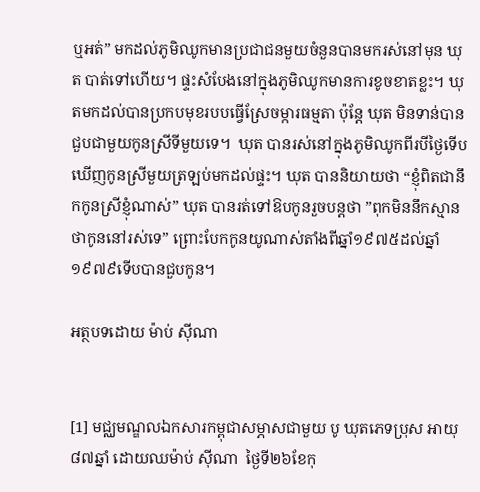ឬអត់” មកដល់ភូមិឈូកមានប្រជាជនមួយចំនួនបានមករស់នៅមុន ឃុត បាត់ទៅហើយ។ ផ្ទះសំបែងនៅក្នុងភូមិឈូកមានការខូចខាតខ្លះ។ ឃុតមកដល់បានប្រកបមុខរបបធ្វើស្រែចម្ការធម្មតា ប៉ុន្តែ ឃុត មិនទាន់បានជួបជាមួយកូនស្រីទីមួយទេ។  ឃុត បានរស់នៅក្នុងភូមិឈូកពីរបីថ្ងៃទើបឃើញកូនស្រីមួយត្រឡប់មកដល់ផ្ទះ។ ឃុត បាននិយាយថា “ខ្ញុំពិតជានឹកកូនស្រីខ្ញុំណាស់” ឃុត បានរត់ទៅឱបកូនរួចបន្តថា ”ពុកមិននឹកស្មានថាកូននៅរស់ទេ” ព្រោះបែកកូនយូណាស់តាំងពីឆ្នាំ១៩៧៥ដល់ឆ្នាំ១៩៧៩ទើបបានជួបកូន។

អត្ថបទដោយ ម៉ាប់ ស៊ីណា


[1] មជ្ឈមណ្ឌលឯកសារកម្ពុជាសម្ភាសជាមួយ បូ ឃុតភេទប្រុស អាយុ៨៧ឆ្នាំ ដោយឈម៉ាប់ ស៊ីណា  ថ្ងៃទី២៦ខែកុ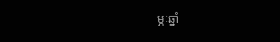ម្ភៈឆ្នាំ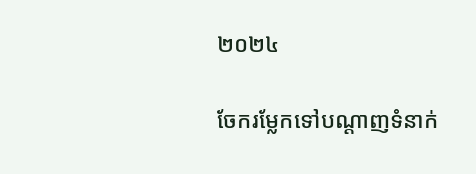២០២៤

ចែករម្លែកទៅបណ្តាញទំនាក់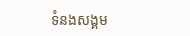ទំនងសង្គម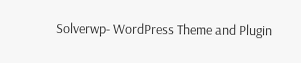Solverwp- WordPress Theme and Plugin